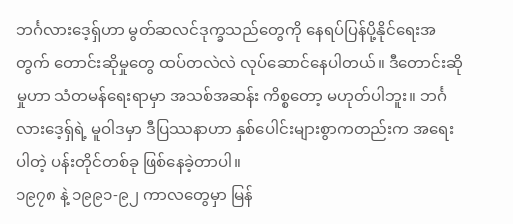ဘင်္ဂလားဒေ့ရှ်ဟာ မွတ်ဆလင်ဒုက္ခသည်တွေကို နေရပ်ပြန်ပို့နိုင်ရေးအတွက် တောင်းဆိုမှုတွေ ထပ်တလဲလဲ လုပ်ဆောင်နေပါတယ်။ ဒီတောင်းဆိုမှုဟာ သံတမန်ရေးရာမှာ အသစ်အဆန်း ကိစ္စတော့ မဟုတ်ပါဘူး။ ဘင်္ဂလားဒေ့ရှ်ရဲ့ မူဝါဒမှာ ဒီပြဿနာဟာ နှစ်ပေါင်းများစွာကတည်းက အရေးပါတဲ့ ပန်းတိုင်တစ်ခု ဖြစ်နေခဲ့တာပါ။
၁၉၇၈ နဲ့ ၁၉၉၁-၉၂ ကာလတွေမှာ မြန်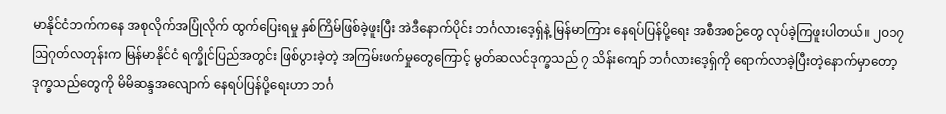မာနိုင်ငံဘက်ကနေ အစုလိုက်အပြုံလိုက် ထွက်ပြေးရမှု နှစ်ကြိမ်ဖြစ်ခဲ့ဖူးပြီး အဲဒီနောက်ပိုင်း ဘင်္ဂလားဒေ့ရှ်နဲ့ မြန်မာကြား နေရပ်ပြန်ပို့ရေး အစီအစဉ်တွေ လုပ်ခဲ့ကြဖူးပါတယ်။ ၂၀၁၇ ဩဂုတ်လတုန်းက မြန်မာနိုင်ငံ ရက္ခိုင်ပြည်အတွင်း ဖြစ်ပွားခဲ့တဲ့ အကြမ်းဖက်မှုတွေကြောင့် မွတ်ဆလင်ဒုက္ခသည် ၇ သိန်းကျော် ဘင်္ဂလားဒေ့ရှ်ကို ရောက်လာခဲ့ပြီးတဲ့နောက်မှာတော့ ဒုက္ခသည်တွေကို မိမိဆန္ဒအလျောက် နေရပ်ပြန်ပို့ရေးဟာ ဘင်္ဂ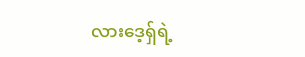လားဒေ့ရှ်ရဲ့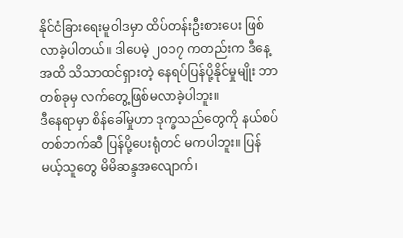နိုင်ငံခြားရေးမူဝါဒမှာ ထိပ်တန်းဦးစားပေး ဖြစ်လာခဲ့ပါတယ်။ ဒါပေမဲ့ ၂၀၁၇ ကတည်းက ဒီနေ့အထိ သိသာထင်ရှားတဲ့ နေရပ်ပြန်ပို့နိုင်မှုမျိုး ဘာတစ်ခုမှ လက်တွေ့ဖြစ်မလာခဲ့ပါဘူး။
ဒီနေရာမှာ စိန်ခေါ်မှုဟာ ဒုက္ခသည်တွေကို နယ်စပ်တစ်ဘက်ဆီ ပြန်ပို့ပေးရုံတင် မကပါဘူး။ ပြန်မယ့်သူတွေ မိမိဆန္ဒအလျောက်၊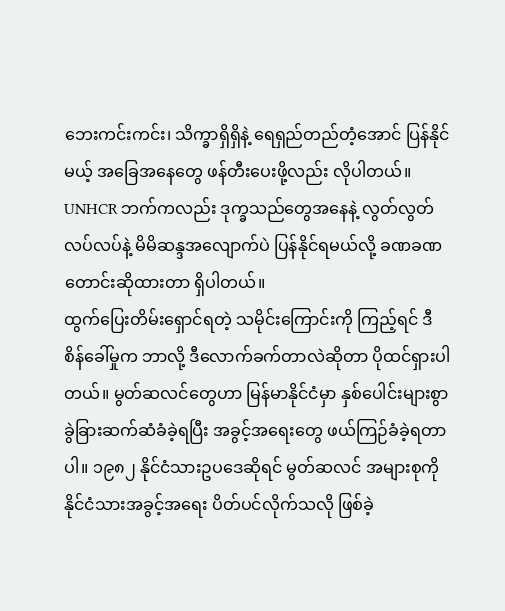ဘေးကင်းကင်း၊ သိက္ခာရှိရှိနဲ့ ရေရှည်တည်တံ့အောင် ပြန်နိုင်မယ့် အခြေအနေတွေ ဖန်တီးပေးဖို့လည်း လိုပါတယ်။ UNHCR ဘက်ကလည်း ဒုက္ခသည်တွေအနေနဲ့ လွတ်လွတ်လပ်လပ်နဲ့ မိမိဆန္ဒအလျောက်ပဲ ပြန်နိုင်ရမယ်လို့ ခဏခဏ တောင်းဆိုထားတာ ရှိပါတယ်။
ထွက်ပြေးတိမ်းရှောင်ရတဲ့ သမိုင်းကြောင်းကို ကြည့်ရင် ဒီစိန်ခေါ်မှုက ဘာလို့ ဒီလောက်ခက်တာလဲဆိုတာ ပိုထင်ရှားပါတယ်။ မွတ်ဆလင်တွေဟာ မြန်မာနိုင်ငံမှာ နှစ်ပေါင်းများစွာ ခွဲခြားဆက်ဆံခံခဲ့ရပြီး အခွင့်အရေးတွေ ဖယ်ကြဉ်ခံခဲ့ရတာပါ။ ၁၉၈၂ နိုင်ငံသားဥပဒေဆိုရင် မွတ်ဆလင် အများစုကို နိုင်ငံသားအခွင့်အရေး ပိတ်ပင်လိုက်သလို ဖြစ်ခဲ့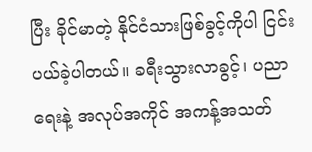ပြီး ခိုင်မာတဲ့ နိုင်ငံသားဖြစ်ခွင့်ကိုပါ ငြင်းပယ်ခဲ့ပါတယ်။ ခရီးသွားလာခွင့်၊ ပညာရေးနဲ့ အလုပ်အကိုင် အကန့်အသတ်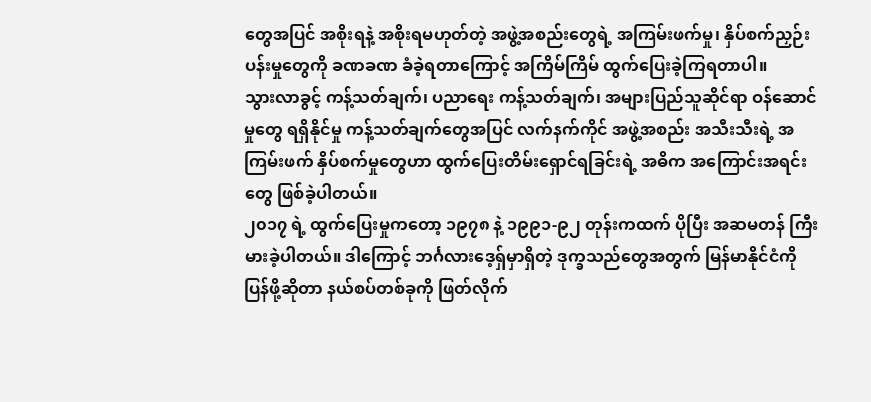တွေအပြင် အစိုးရနဲ့ အစိုးရမဟုတ်တဲ့ အဖွဲ့အစည်းတွေရဲ့ အကြမ်းဖက်မှု၊ နှိပ်စက်ညှဉ်းပန်းမှုတွေကို ခဏခဏ ခံခဲ့ရတာကြောင့် အကြိမ်ကြိမ် ထွက်ပြေးခဲ့ကြရတာပါ။
သွားလာခွင့် ကန့်သတ်ချက်၊ ပညာရေး ကန့်သတ်ချက်၊ အများပြည်သူဆိုင်ရာ ဝန်ဆောင်မှုတွေ ရရှိနိုင်မှု ကန့်သတ်ချက်တွေအပြင် လက်နက်ကိုင် အဖွဲ့အစည်း အသီးသီးရဲ့ အကြမ်းဖက် နှိပ်စက်မှုတွေဟာ ထွက်ပြေးတိမ်းရှောင်ရခြင်းရဲ့ အဓိက အကြောင်းအရင်းတွေ ဖြစ်ခဲ့ပါတယ်။
၂၀၁၇ ရဲ့ ထွက်ပြေးမှုကတော့ ၁၉၇၈ နဲ့ ၁၉၉၁-၉၂ တုန်းကထက် ပိုပြီး အဆမတန် ကြီးမားခဲ့ပါတယ်။ ဒါကြောင့် ဘင်္ဂလားဒေ့ရှ်မှာရှိတဲ့ ဒုက္ခသည်တွေအတွက် မြန်မာနိုင်ငံကို ပြန်ဖို့ဆိုတာ နယ်စပ်တစ်ခုကို ဖြတ်လိုက်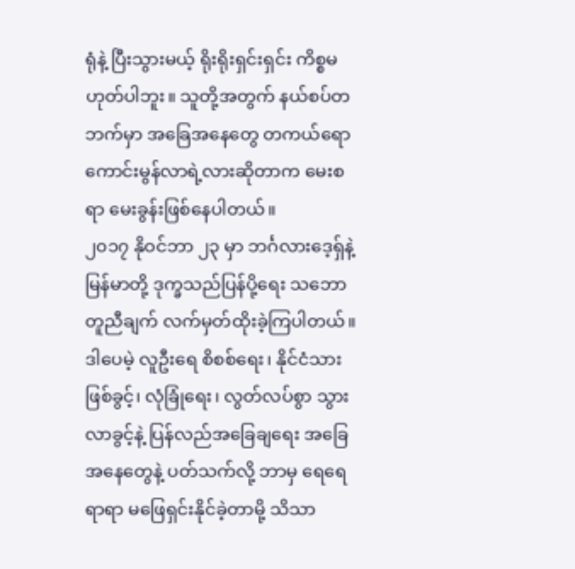ရုံနဲ့ ပြီးသွားမယ့် ရိုးရိုးရှင်းရှင်း ကိစ္စမဟုတ်ပါဘူး။ သူတို့အတွက် နယ်စပ်တဘက်မှာ အခြေအနေတွေ တကယ်ရော ကောင်းမွန်လာရဲ့လားဆိုတာက မေးစရာ မေးခွန်းဖြစ်နေပါတယ်။
၂၀၁၇ နိုဝင်ဘာ ၂၃ မှာ ဘင်္ဂလားဒေ့ရှ်နဲ့ မြန်မာတို့ ဒုက္ခသည်ပြန်ပို့ရေး သဘောတူညီချက် လက်မှတ်ထိုးခဲ့ကြပါတယ်။ ဒါပေမဲ့ လူဦးရေ စိစစ်ရေး၊ နိုင်ငံသားဖြစ်ခွင့်၊ လုံခြုံရေး၊ လွတ်လပ်စွာ သွားလာခွင့်နဲ့ ပြန်လည်အခြေချရေး အခြေအနေတွေနဲ့ ပတ်သက်လို့ ဘာမှ ရေရေရာရာ မဖြေရှင်းနိုင်ခဲ့တာမို့ သိသာ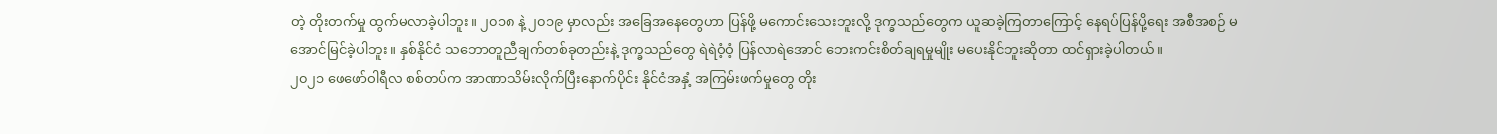တဲ့ တိုးတက်မှု ထွက်မလာခဲ့ပါဘူး။ ၂၀၁၈ နဲ့ ၂၀၁၉ မှာလည်း အခြေအနေတွေဟာ ပြန်ဖို့ မကောင်းသေးဘူးလို့ ဒုက္ခသည်တွေက ယူဆခဲ့ကြတာကြောင့် နေရပ်ပြန်ပို့ရေး အစီအစဉ် မအောင်မြင်ခဲ့ပါဘူး။ နှစ်နိုင်ငံ သဘောတူညီချက်တစ်ခုတည်းနဲ့ ဒုက္ခသည်တွေ ရဲရဲဝံ့ဝံ့ ပြန်လာရဲအောင် ဘေးကင်းစိတ်ချရမှုမျိုး မပေးနိုင်ဘူးဆိုတာ ထင်ရှားခဲ့ပါတယ်။
၂၀၂၁ ဖေဖော်ဝါရီလ စစ်တပ်က အာဏာသိမ်းလိုက်ပြီးနောက်ပိုင်း နိုင်ငံအနှံ့ အကြမ်းဖက်မှုတွေ တိုး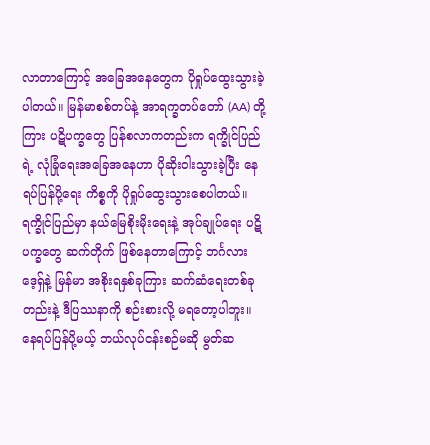လာတာကြောင့် အခြေအနေတွေက ပိုရှုပ်ထွေးသွားခဲ့ပါတယ်။ မြန်မာစစ်တပ်နဲ့ အာရက္ခတပ်တော် (AA) တို့ကြား ပဋိပက္ခတွေ ပြန်စလာကတည်းက ရက္ခိုင်ပြည်ရဲ့ လုံခြုံရေးအခြေအနေဟာ ပိုဆိုးဝါးသွားခဲ့ပြီး နေရပ်ပြန်ပို့ရေး ကိစ္စကို ပိုရှုပ်ထွေးသွားစေပါတယ်။ ရက္ခိုင်ပြည်မှာ နယ်မြေစိုးမိုးရေးနဲ့ အုပ်ချုပ်ရေး ပဋိပက္ခတွေ ဆက်တိုက် ဖြစ်နေတာကြောင့် ဘင်္ဂလားဒေ့ရှ်နဲ့ မြန်မာ အစိုးရနှစ်ခုကြား ဆက်ဆံရေးတစ်ခုတည်းနဲ့ ဒီပြဿနာကို စဉ်းစားလို့ မရတော့ပါဘူး။ နေရပ်ပြန်ပို့မယ့် ဘယ်လုပ်ငန်းစဉ်မဆို မွတ်ဆ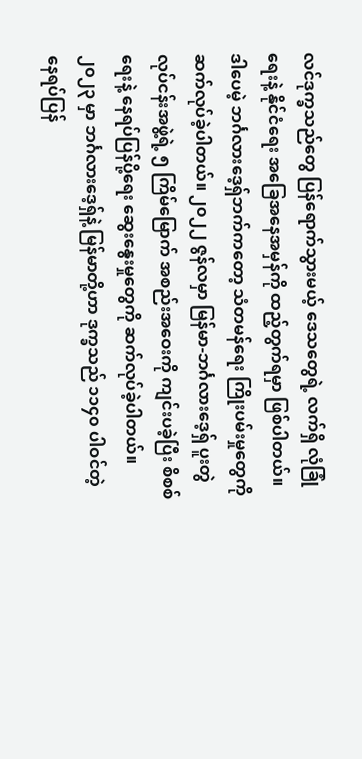လင်ဒုက္ခသည်တွေ ပြန်ရောက်သွားမယ့် ဒေသတွေရဲ့ လက်ရှိ လုံခြုံရေးနဲ့ နိုင်ငံရေး အခြေအနေအမှန်ကို ထည့်တွက်ရမှာ ဖြစ်ပါတယ်။
ဒါပေမဲ့ ဘင်္ဂလားဒေ့ရှ်ဘက်ကတော့ သံတမန်ရေး ကြိုးပမ်းမှုတွေကို ဆက်လုပ်ခဲ့ပါတယ်။ ၂၀၂၂ ဇွန်လမှာ မြန်မာ-ဘင်္ဂလားဒေ့ရှ် ပူးတွဲလုပ်ငန်းအဖွဲ့ရဲ့ ၅ ကြိမ်မြောက် အစည်းအဝေးကို ကျင်းပခဲ့ပြီး စိစစ်ရေးနဲ့ နေရပ်ပြန်ပို့ရေး ဆွေးနွေးမှုတွေကို ဆက်လုပ်ခဲ့ပါတယ်။ ၂၀၂၃ မှာ ဘင်္ဂလားဒေ့ရှ်နဲ့ မြန်မာတို့ဟာ ဒုက္ခသည် ၁၁၄၀ ပါဝင်တဲ့ နေရပ်ပြန်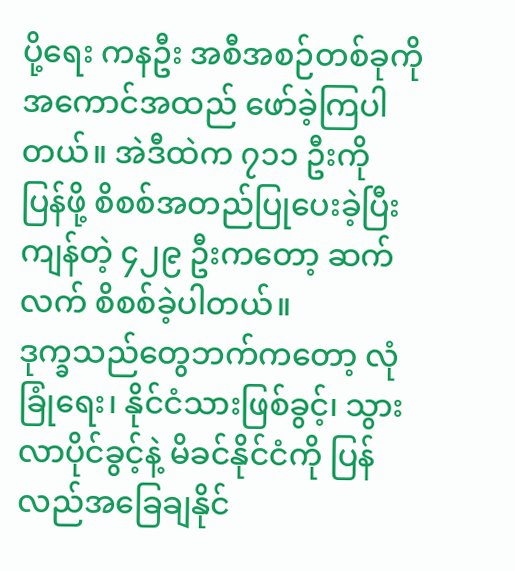ပို့ရေး ကနဦး အစီအစဉ်တစ်ခုကို အကောင်အထည် ဖော်ခဲ့ကြပါတယ်။ အဲဒီထဲက ၇၁၁ ဦးကို ပြန်ဖို့ စိစစ်အတည်ပြုပေးခဲ့ပြီး ကျန်တဲ့ ၄၂၉ ဦးကတော့ ဆက်လက် စိစစ်ခဲ့ပါတယ်။
ဒုက္ခသည်တွေဘက်ကတော့ လုံခြုံရေး၊ နိုင်ငံသားဖြစ်ခွင့်၊ သွားလာပိုင်ခွင့်နဲ့ မိခင်နိုင်ငံကို ပြန်လည်အခြေချနိုင်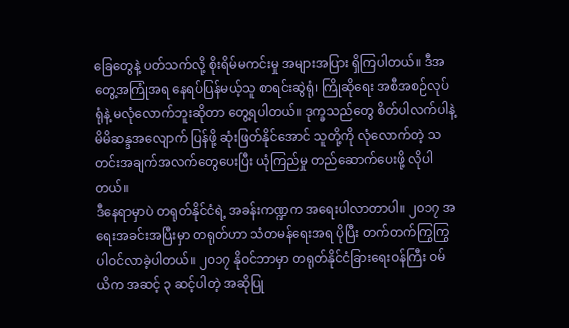ခြေတွေနဲ့ ပတ်သက်လို့ စိုးရိမ်မကင်းမှု အများအပြား ရှိကြပါတယ်။ ဒီအတွေ့အကြုံအရ နေရပ်ပြန်မယ့်သူ စာရင်းဆွဲရုံ၊ ကြိုဆိုရေး အစီအစဉ်လုပ်ရုံနဲ့ မလုံလောက်ဘူးဆိုတာ တွေ့ရပါတယ်။ ဒုက္ခသည်တွေ စိတ်ပါလက်ပါနဲ့ မိမိဆန္ဒအလျောက် ပြန်ဖို့ ဆုံးဖြတ်နိုင်အောင် သူတို့ကို လုံလောက်တဲ့ သတင်းအချက်အလက်တွေပေးပြီး ယုံကြည်မှု တည်ဆောက်ပေးဖို့ လိုပါတယ်။
ဒီနေရာမှာပဲ တရုတ်နိုင်ငံရဲ့ အခန်းကဏ္ဍက အရေးပါလာတာပါ။ ၂၀၁၇ အရေးအခင်းအပြီးမှာ တရုတ်ဟာ သံတမန်ရေးအရ ပိုပြီး တက်တက်ကြွကြွ ပါဝင်လာခဲ့ပါတယ်။ ၂၀၁၇ နိုဝင်ဘာမှာ တရုတ်နိုင်ငံခြားရေးဝန်ကြီး ဝမ်ယိက အဆင့် ၃ ဆင့်ပါတဲ့ အဆိုပြု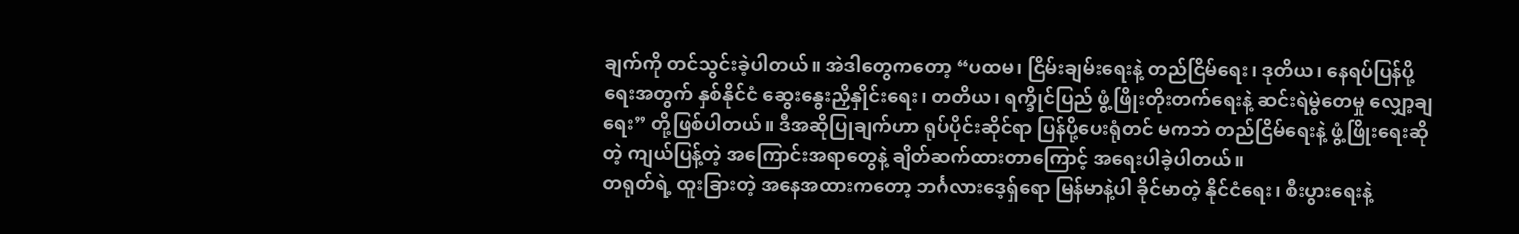ချက်ကို တင်သွင်းခဲ့ပါတယ်။ အဲဒါတွေကတော့ “ပထမ၊ ငြိမ်းချမ်းရေးနဲ့ တည်ငြိမ်ရေး၊ ဒုတိယ၊ နေရပ်ပြန်ပို့ရေးအတွက် နှစ်နိုင်ငံ ဆွေးနွေးညှိနှိုင်းရေး၊ တတိယ၊ ရက္ခိုင်ပြည် ဖွံ့ဖြိုးတိုးတက်ရေးနဲ့ ဆင်းရဲမွဲတေမှု လျှော့ချရေး” တို့ဖြစ်ပါတယ်။ ဒီအဆိုပြုချက်ဟာ ရုပ်ပိုင်းဆိုင်ရာ ပြန်ပို့ပေးရုံတင် မကဘဲ တည်ငြိမ်ရေးနဲ့ ဖွံ့ဖြိုးရေးဆိုတဲ့ ကျယ်ပြန့်တဲ့ အကြောင်းအရာတွေနဲ့ ချိတ်ဆက်ထားတာကြောင့် အရေးပါခဲ့ပါတယ်။
တရုတ်ရဲ့ ထူးခြားတဲ့ အနေအထားကတော့ ဘင်္ဂလားဒေ့ရှ်ရော မြန်မာနဲ့ပါ ခိုင်မာတဲ့ နိုင်ငံရေး၊ စီးပွားရေးနဲ့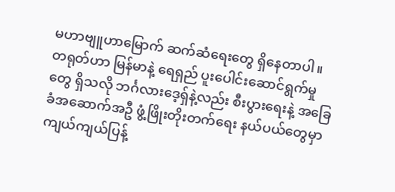မဟာဗျူဟာမြောက် ဆက်ဆံရေးတွေ ရှိနေတာပါ။ တရုတ်ဟာ မြန်မာနဲ့ ရေရှည် ပူးပေါင်းဆောင်ရွက်မှုတွေ ရှိသလို ဘင်္ဂလားဒေ့ရှ်နဲ့လည်း စီးပွားရေးနဲ့ အခြေခံအဆောက်အဦ ဖွံ့ဖြိုးတိုးတက်ရေး နယ်ပယ်တွေမှာ ကျယ်ကျယ်ပြန့်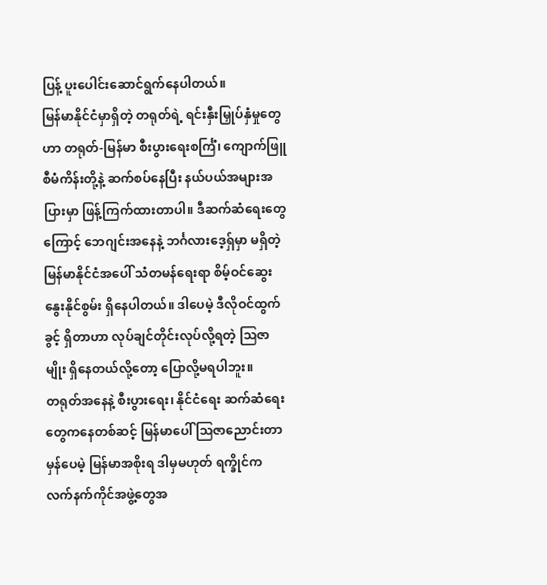ပြန့် ပူးပေါင်းဆောင်ရွက်နေပါတယ်။
မြန်မာနိုင်ငံမှာရှိတဲ့ တရုတ်ရဲ့ ရင်းနှီးမြှုပ်နှံမှုတွေဟာ တရုတ်-မြန်မာ စီးပွားရေးစင်္ကြံ၊ ကျောက်ဖြူစီမံကိန်းတို့နဲ့ ဆက်စပ်နေပြီး နယ်ပယ်အများအပြားမှာ ဖြန့်ကြက်ထားတာပါ။ ဒီဆက်ဆံရေးတွေကြောင့် ဘေဂျင်းအနေနဲ့ ဘင်္ဂလားဒေ့ရှ်မှာ မရှိတဲ့ မြန်မာနိုင်ငံအပေါ် သံတမန်ရေးရာ စိမ့်ဝင်ဆွေးနွေးနိုင်စွမ်း ရှိနေပါတယ်။ ဒါပေမဲ့ ဒီလိုဝင်ထွက်ခွင့် ရှိတာဟာ လုပ်ချင်တိုင်းလုပ်လို့ရတဲ့ ဩဇာမျိုး ရှိနေတယ်လို့တော့ ပြောလို့မရပါဘူး။
တရုတ်အနေနဲ့ စီးပွားရေး၊ နိုင်ငံရေး ဆက်ဆံရေးတွေကနေတစ်ဆင့် မြန်မာပေါ် ဩဇာညောင်းတာ မှန်ပေမဲ့ မြန်မာအစိုးရ ဒါမှမဟုတ် ရက္ခိုင်က လက်နက်ကိုင်အဖွဲ့တွေအ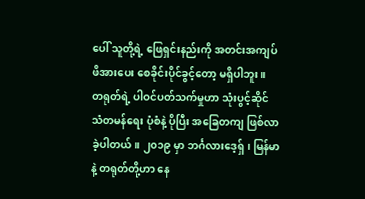ပေါ် သူတို့ရဲ့ ဖြေရှင်းနည်းကို အတင်းအကျပ် ဖိအားပေး စေခိုင်းပိုင်ခွင့်တော့ မရှိပါဘူး။
တရုတ်ရဲ့ ပါဝင်ပတ်သက်မှုဟာ သုံးပွင့်ဆိုင် သံတမန်ရေး ပုံစံနဲ့ ပိုပြီး အခြေတကျ ဖြစ်လာခဲ့ပါတယ်။ ၂၀၁၉ မှာ ဘင်္ဂလားဒေ့ရှ်၊ မြန်မာနဲ့ တရုတ်တို့ဟာ နေ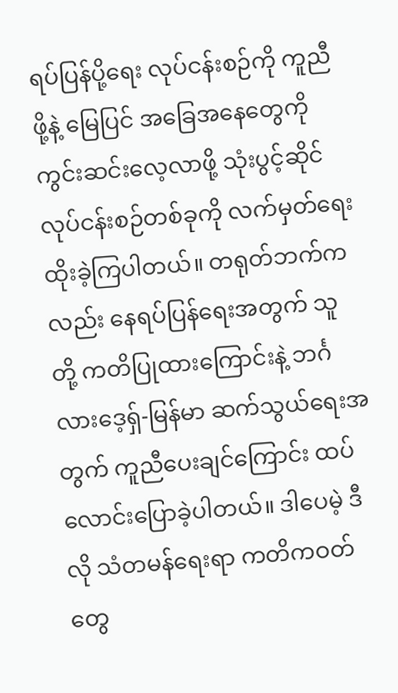ရပ်ပြန်ပို့ရေး လုပ်ငန်းစဉ်ကို ကူညီဖို့နဲ့ မြေပြင် အခြေအနေတွေကို ကွင်းဆင်းလေ့လာဖို့ သုံးပွင့်ဆိုင် လုပ်ငန်းစဉ်တစ်ခုကို လက်မှတ်ရေးထိုးခဲ့ကြပါတယ်။ တရုတ်ဘက်ကလည်း နေရပ်ပြန်ရေးအတွက် သူတို့ ကတိပြုထားကြောင်းနဲ့ ဘင်္ဂလားဒေ့ရှ်-မြန်မာ ဆက်သွယ်ရေးအတွက် ကူညီပေးချင်ကြောင်း ထပ်လောင်းပြောခဲ့ပါတယ်။ ဒါပေမဲ့ ဒီလို သံတမန်ရေးရာ ကတိကဝတ်တွေ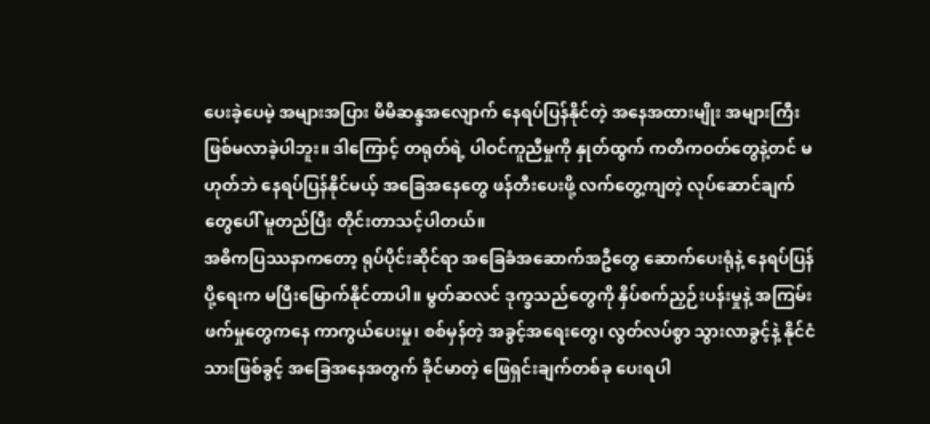ပေးခဲ့ပေမဲ့ အများအပြား မိမိဆန္ဒအလျောက် နေရပ်ပြန်နိုင်တဲ့ အနေအထားမျိုး အများကြီး ဖြစ်မလာခဲ့ပါဘူး။ ဒါကြောင့် တရုတ်ရဲ့ ပါဝင်ကူညီမှုကို နှုတ်ထွက် ကတိကဝတ်တွေနဲ့တင် မဟုတ်ဘဲ နေရပ်ပြန်နိုင်မယ့် အခြေအနေတွေ ဖန်တီးပေးဖို့ လက်တွေ့ကျတဲ့ လုပ်ဆောင်ချက်တွေပေါ် မူတည်ပြီး တိုင်းတာသင့်ပါတယ်။
အဓိကပြဿနာကတော့ ရုပ်ပိုင်းဆိုင်ရာ အခြေခံအဆောက်အဦတွေ ဆောက်ပေးရုံနဲ့ နေရပ်ပြန်ပို့ရေးက မပြီးမြောက်နိုင်တာပါ။ မွတ်ဆလင် ဒုက္ခသည်တွေကို နှိပ်စက်ညှဉ်းပန်းမှုနဲ့ အကြမ်းဖက်မှုတွေကနေ ကာကွယ်ပေးမှု၊ စစ်မှန်တဲ့ အခွင့်အရေးတွေ၊ လွတ်လပ်စွာ သွားလာခွင့်နဲ့ နိုင်ငံသားဖြစ်ခွင့် အခြေအနေအတွက် ခိုင်မာတဲ့ ဖြေရှင်းချက်တစ်ခု ပေးရပါ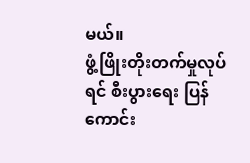မယ်။
ဖွံ့ဖြိုးတိုးတက်မှုလုပ်ရင် စီးပွားရေး ပြန်ကောင်း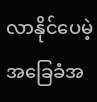လာနိုင်ပေမဲ့ အခြေခံအ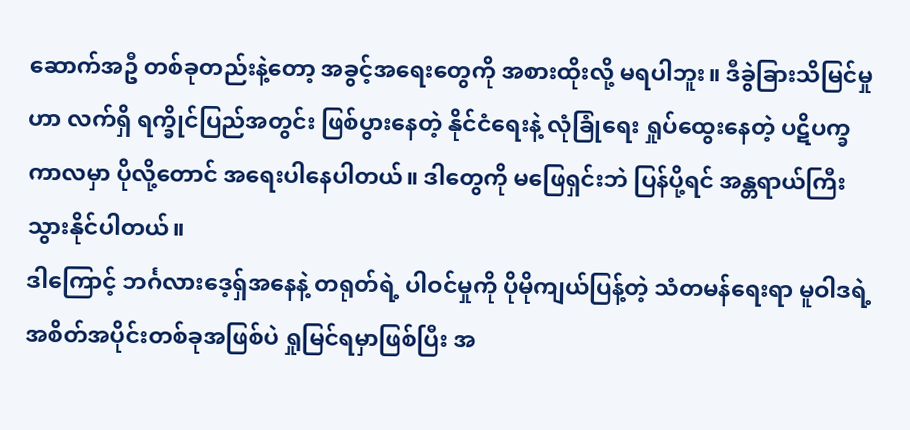ဆောက်အဦ တစ်ခုတည်းနဲ့တော့ အခွင့်အရေးတွေကို အစားထိုးလို့ မရပါဘူး။ ဒီခွဲခြားသိမြင်မှုဟာ လက်ရှိ ရက္ခိုင်ပြည်အတွင်း ဖြစ်ပွားနေတဲ့ နိုင်ငံရေးနဲ့ လုံခြုံရေး ရှုပ်ထွေးနေတဲ့ ပဋိပက္ခကာလမှာ ပိုလို့တောင် အရေးပါနေပါတယ်။ ဒါတွေကို မဖြေရှင်းဘဲ ပြန်ပို့ရင် အန္တရာယ်ကြီးသွားနိုင်ပါတယ်။
ဒါကြောင့် ဘင်္ဂလားဒေ့ရှ်အနေနဲ့ တရုတ်ရဲ့ ပါဝင်မှုကို ပိုမိုကျယ်ပြန့်တဲ့ သံတမန်ရေးရာ မူဝါဒရဲ့ အစိတ်အပိုင်းတစ်ခုအဖြစ်ပဲ ရှုမြင်ရမှာဖြစ်ပြီး အ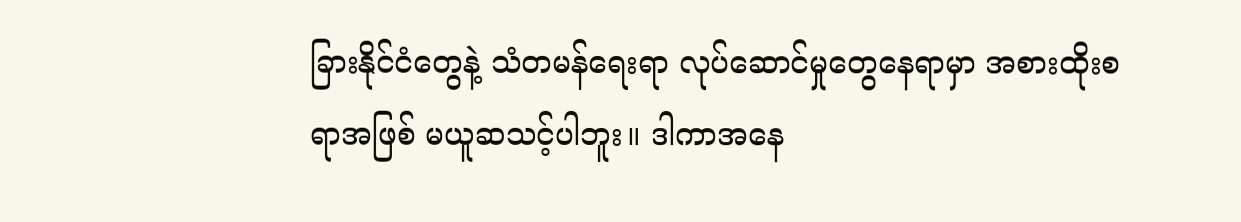ခြားနိုင်ငံတွေနဲ့ သံတမန်ရေးရာ လုပ်ဆောင်မှုတွေနေရာမှာ အစားထိုးစရာအဖြစ် မယူဆသင့်ပါဘူး။ ဒါကာအနေ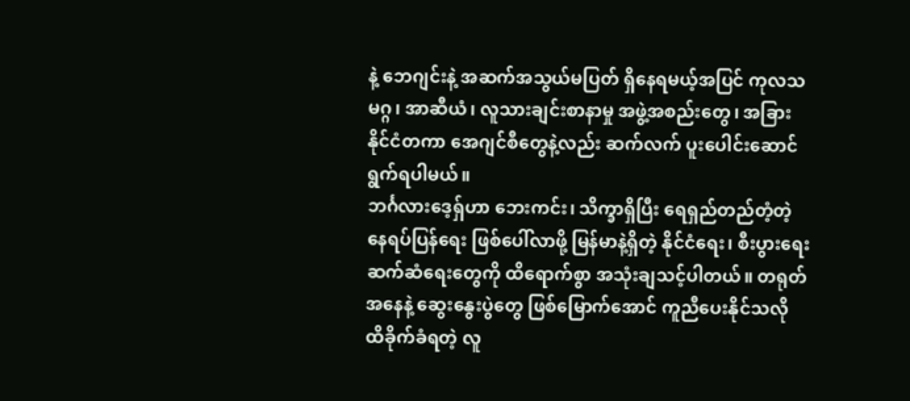နဲ့ ဘေဂျင်းနဲ့ အဆက်အသွယ်မပြတ် ရှိနေရမယ့်အပြင် ကုလသမဂ္ဂ၊ အာဆီယံ၊ လူသားချင်းစာနာမှု အဖွဲ့အစည်းတွေ၊ အခြား နိုင်ငံတကာ အေဂျင်စီတွေနဲ့လည်း ဆက်လက် ပူးပေါင်းဆောင်ရွက်ရပါမယ်။
ဘင်္ဂလားဒေ့ရှ်ဟာ ဘေးကင်း၊ သိက္ခာရှိပြီး ရေရှည်တည်တံ့တဲ့ နေရပ်ပြန်ရေး ဖြစ်ပေါ်လာဖို့ မြန်မာနဲ့ရှိတဲ့ နိုင်ငံရေး၊ စီးပွားရေး ဆက်ဆံရေးတွေကို ထိရောက်စွာ အသုံးချသင့်ပါတယ်။ တရုတ်အနေနဲ့ ဆွေးနွေးပွဲတွေ ဖြစ်မြောက်အောင် ကူညီပေးနိုင်သလို ထိခိုက်ခံရတဲ့ လူ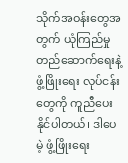သိုက်အဝန်းတွေအတွက် ယုံကြည်မှု တည်ဆောက်ရေးနဲ့ ဖွံ့ဖြိုးရေး လုပ်ငန်းတွေကို ကူညီပေးနိုင်ပါတယ်၊ ဒါပေမဲ့ ဖွံ့ဖြိုးရေး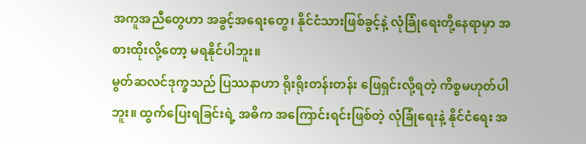အကူအညီတွေဟာ အခွင့်အရေးတွေ၊ နိုင်ငံသားဖြစ်ခွင့်နဲ့ လုံခြုံရေးတို့နေရာမှာ အစားထိုးလို့တော့ မရနိုင်ပါဘူး။
မွတ်ဆလင်ဒုက္ခသည် ပြဿနာဟာ ရိုးရိုးတန်းတန်း ဖြေရှင်းလို့ရတဲ့ ကိစ္စမဟုတ်ပါဘူး။ ထွက်ပြေးရခြင်းရဲ့ အဓိက အကြောင်းရင်းဖြစ်တဲ့ လုံခြုံရေးနဲ့ နိုင်ငံရေး အ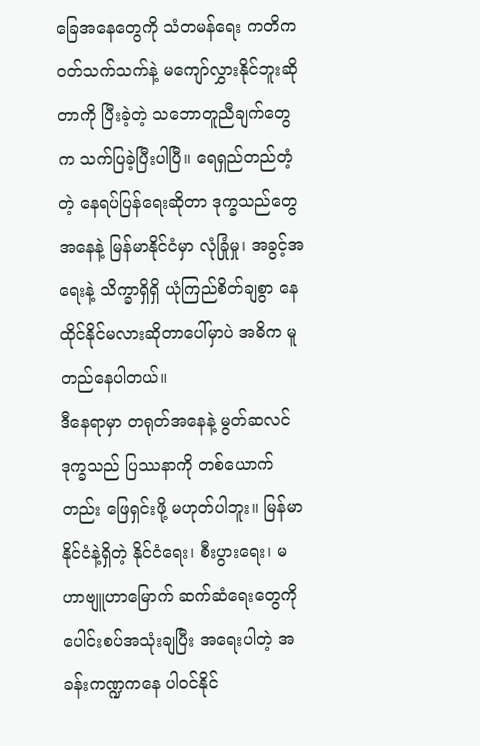ခြေအနေတွေကို သံတမန်ရေး ကတိကဝတ်သက်သက်နဲ့ မကျော်လွှားနိုင်ဘူးဆိုတာကို ပြီးခဲ့တဲ့ သဘောတူညီချက်တွေက သက်ပြခဲ့ပြီးပါပြီ။ ရေရှည်တည်တံ့တဲ့ နေရပ်ပြန်ရေးဆိုတာ ဒုက္ခသည်တွေအနေနဲ့ မြန်မာနိုင်ငံမှာ လုံခြုံမှု၊ အခွင့်အရေးနဲ့ သိက္ခာရှိရှိ ယုံကြည်စိတ်ချစွာ နေထိုင်နိုင်မလားဆိုတာပေါ်မှာပဲ အဓိက မူတည်နေပါတယ်။
ဒီနေရာမှာ တရုတ်အနေနဲ့ မွတ်ဆလင်ဒုက္ခသည် ပြဿနာကို တစ်ယောက်တည်း ဖြေရှင်းဖို့ မဟုတ်ပါဘူး။ မြန်မာနိုင်ငံနဲ့ရှိတဲ့ နိုင်ငံရေး၊ စီးပွားရေး၊ မဟာဗျူဟာမြောက် ဆက်ဆံရေးတွေကို ပေါင်းစပ်အသုံးချပြီး အရေးပါတဲ့ အခန်းကဏ္ဍကနေ ပါဝင်နိုင်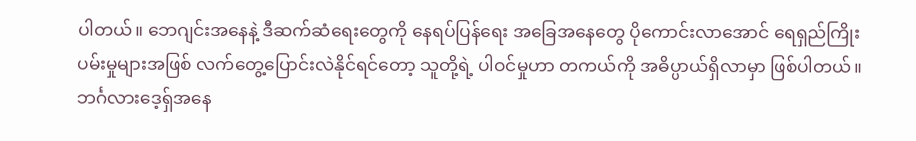ပါတယ်။ ဘေဂျင်းအနေနဲ့ ဒီဆက်ဆံရေးတွေကို နေရပ်ပြန်ရေး အခြေအနေတွေ ပိုကောင်းလာအောင် ရေရှည်ကြိုးပမ်းမှုများအဖြစ် လက်တွေ့ပြောင်းလဲနိုင်ရင်တော့ သူတို့ရဲ့ ပါဝင်မှုဟာ တကယ်ကို အဓိပ္ပာယ်ရှိလာမှာ ဖြစ်ပါတယ်။
ဘင်္ဂလားဒေ့ရှ်အနေ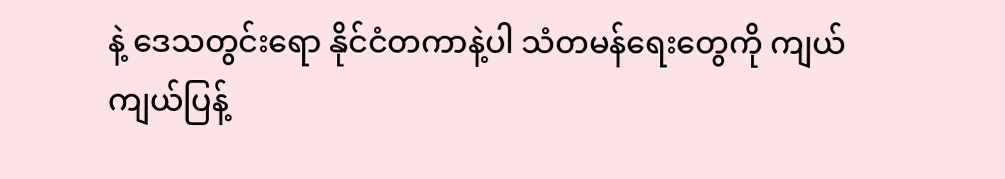နဲ့ ဒေသတွင်းရော နိုင်ငံတကာနဲ့ပါ သံတမန်ရေးတွေကို ကျယ်ကျယ်ပြန့်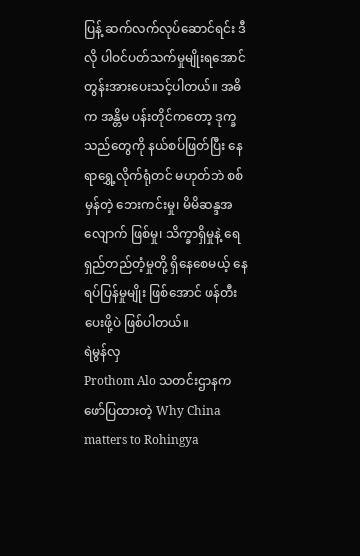ပြန့် ဆက်လက်လုပ်ဆောင်ရင်း ဒီလို ပါဝင်ပတ်သက်မှုမျိုးရအောင် တွန်းအားပေးသင့်ပါတယ်။ အဓိက အန္တိမ ပန်းတိုင်ကတော့ ဒုက္ခသည်တွေကို နယ်စပ်ဖြတ်ပြီး နေရာရွှေ့လိုက်ရုံတင် မဟုတ်ဘဲ စစ်မှန်တဲ့ ဘေးကင်းမှု၊ မိမိဆန္ဒအလျောက် ဖြစ်မှု၊ သိက္ခာရှိမှုနဲ့ ရေရှည်တည်တံ့မှုတို့ ရှိနေစေမယ့် နေရပ်ပြန်မှုမျိုး ဖြစ်အောင် ဖန်တီးပေးဖို့ပဲ ဖြစ်ပါတယ်။
ရဲမွန်လှ
Prothom Alo သတင်းဌာနက ဖော်ပြထားတဲ့ Why China matters to Rohingya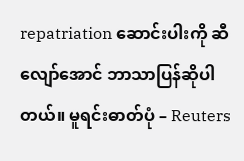repatriation ဆောင်းပါးကို ဆီလျော်အောင် ဘာသာပြန်ဆိုပါတယ်။ မူရင်းဓာတ်ပုံ – Reuters